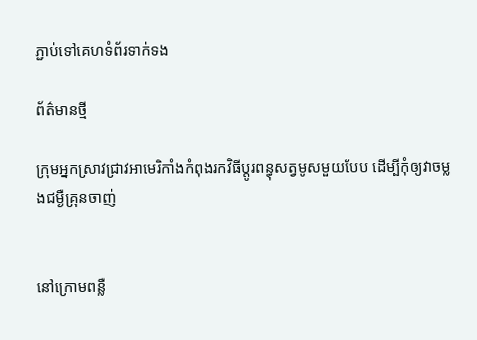ភ្ជាប់ទៅគេហទំព័រទាក់ទង

ព័ត៌មានថ្មី

ក្រុមអ្នកស្រាវជ្រាវអាមេរិកាំងកំពុងរកវិធីប្តូរពន្ធុសត្វមូសមួយបែប ដើម្បីកុំឲ្យវាចម្លងជម្ងឺគ្រុនចាញ់


នៅក្រោមពន្លឺ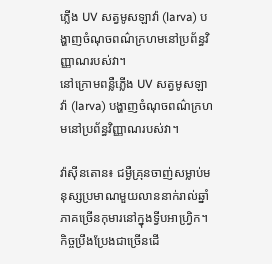ភ្លើង UV សត្វមូសឡាវ៉ា (larva) បង្ហាញចំណុចពណ៌ក្រហមនៅប្រព័ន្ធវិញ្ញាណរបស់វា។
នៅក្រោមពន្លឺភ្លើង UV សត្វមូសឡាវ៉ា (larva) បង្ហាញចំណុចពណ៌ក្រហមនៅប្រព័ន្ធវិញ្ញាណរបស់វា។

វ៉ាស៊ីនតោន៖ ជម្ងឺគ្រុនចាញ់សម្លាប់មនុស្សប្រមាណមួយលាននាក់រាល់ឆ្នាំ ភាគច្រើនកុមារនៅក្នុងទ្វីបអាហ្វ្រិក។ កិច្ចប្រឹងប្រែងជាច្រើនដើ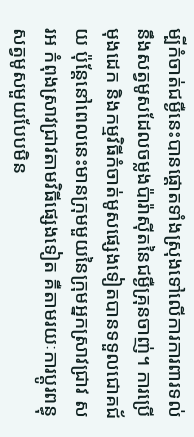ម្បីកំចាត់ជម្ងឺនេះបានផ្តោតទាំងស្រុងទៅលើការការពារទល់នឹងសត្វមូសដែលចម្លងប៉ារ៉ាស៊ីតនៃជម្ងឺគ្រុនចាញ់។ ការប្រើមុងដេក និងកម្មវិធីកំចាត់មូសផ្សេងទៀតបានទទួលជោគជ័យ ប៉ុន្តែនៅពេលនេះមានក្រុមមួយនៃក្រុមអ្នកស្រាវជ្រាវ សរអ កំពុងស្រាវជ្រាវតាមវិធីផ្សេងទៀត គឺតាមរយៈការប្តូរពន្ធុសត្វមូសមួយបែបមិន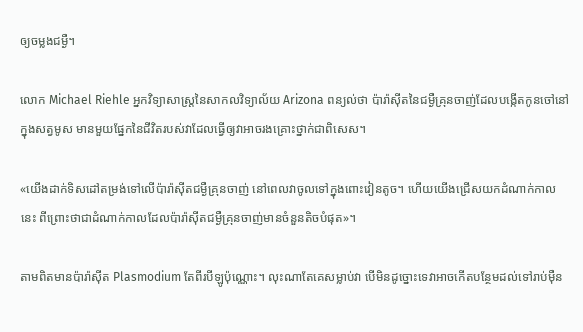ឲ្យចម្លងជម្ងឺ។

លោក Michael Riehle អ្នកវិទ្យាសាស្ត្រនៃសាកលវិទ្យាល័យ Arizona ពន្យល់ថា ប៉ារ៉ាស៊ីតនៃជម្ងឺគ្រុនចាញ់ដែលបង្កើតកូនចៅនៅក្នុងសត្វមូស មានមួយផ្នែកនៃជីវិតរបស់វាដែលធ្វើឲ្យវាអាចរងគ្រោះថ្នាក់ជាពិសេស។

«យើងដាក់ទិសដៅតម្រង់ទៅលើប៉ារ៉ាស៊ីតជម្ងឺគ្រុនចាញ់ នៅពេលវាចូលទៅក្នុងពោះវៀនតូច។ ហើយយើងជ្រើសយកដំណាក់កាលនេះ ពីព្រោះថាជាដំណាក់កាលដែលប៉ារ៉ាស៊ីតជម្ងឺគ្រុនចាញ់មានចំនួនតិចបំផុត»។

តាមពិតមានប៉ារ៉ាស៊ីត Plasmodium តែពីរបីឡូប៉ុណ្ណោះ។ លុះណាតែគេសម្លាប់វា បើមិនដូច្នោះទេវាអាចកើតបន្ថែមដល់ទៅរាប់ម៉ឺន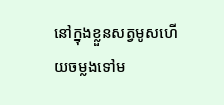នៅក្នុងខ្លួនសត្វមូសហើយចម្លងទៅម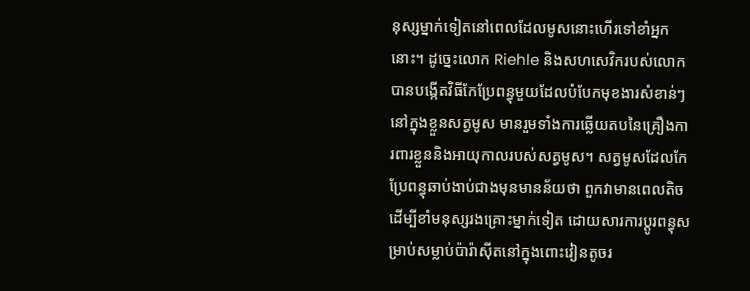នុស្សម្នាក់ទៀតនៅពេលដែលមូសនោះហើរទៅខាំអ្នកនោះ។ ដូច្នេះលោក Riehle និងសហសេវិករបស់លោកបានបង្កើតវិធីកែប្រែពន្ធុមួយដែលបំបែកមុខងារសំខាន់ៗនៅក្នុងខ្លួនសត្វមូស មានរួមទាំងការឆ្លើយតបនៃគ្រឿងការពារខ្លួននិងអាយុកាលរបស់សត្វមូស។ សត្វមូសដែលកែប្រែពន្ធុឆាប់ងាប់ជាងមុនមានន័យថា ពួកវាមានពេលតិចដើម្បីខាំមនុស្សរងគ្រោះម្នាក់ទៀត ដោយសារការប្តូរពន្ធុសម្រាប់សម្លាប់ប៉ារ៉ាស៊ីតនៅក្នុងពោះវៀនតូចរ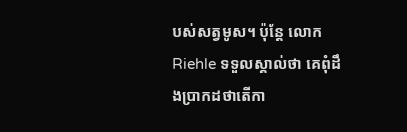បស់សត្វមូស។ ប៉ុន្តែ លោក Riehle ទទួលស្គាល់ថា គេពុំដឹងប្រាកដថាតើកា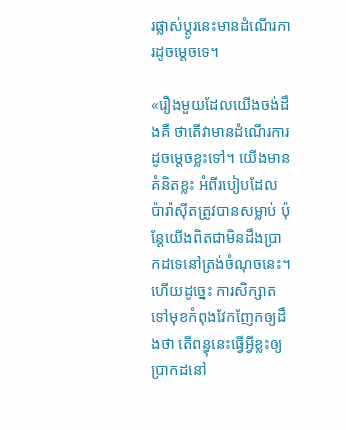រផ្លាស់ប្តូរនេះមានដំណើរការដូចម្តេចទេ។

«រឿងមួយដែលយើងចង់ដឹងគឺ ថាតើវាមានដំណើរការដូចម្តេចខ្លះទៅ។ យើងមានគំនិតខ្លះ អំពីរបៀបដែលប៉ារ៉ាស៊ីតត្រូវបានសម្លាប់ ប៉ុន្តែយើងពិតជាមិនដឹងប្រាកដទេនៅត្រង់ចំណុចនេះ។ ហើយដូច្នេះ ការសិក្សាតទៅមុខកំពុងវែកញែកឲ្យដឹងថា តើពន្ធុនេះធ្វើអ្វីខ្លះឲ្យប្រាកដនៅ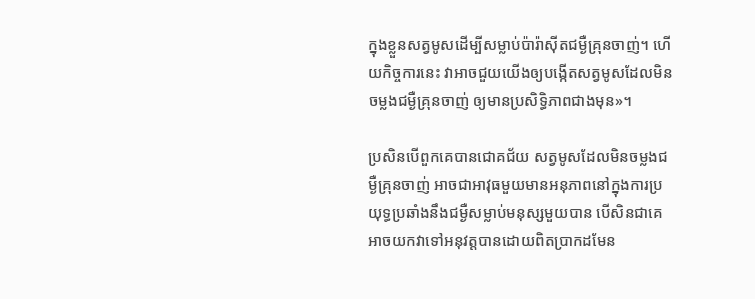ក្នុងខ្លួនសត្វមូសដើម្បីសម្លាប់ប៉ារ៉ាស៊ីតជម្ងឺគ្រុនចាញ់។ ហើយកិច្ចការនេះ វាអាចជួយយើងឲ្យបង្កើតសត្វមូសដែលមិនចម្លងជម្ងឺគ្រុនចាញ់ ឲ្យមានប្រសិទ្ធិភាពជាងមុន»។

ប្រសិនបើពួកគេបានជោគជ័យ សត្វមូសដែលមិនចម្លងជម្ងឺគ្រុនចាញ់ អាចជាអាវុធមួយមានអនុភាពនៅក្នុងការប្រយុទ្ធប្រឆាំងនឹងជម្ងឺសម្លាប់មនុស្សមួយបាន បើសិនជាគេអាចយកវាទៅអនុវត្តបានដោយពិតប្រាកដមែន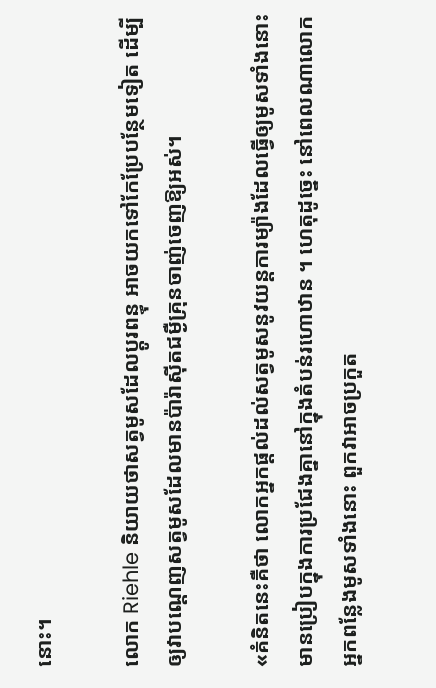នោះ។

លោក Riehle និយាយថាសត្វមូសដែលប្តូរពន្ធុ អាចយកទៅកែប្រែបន្ថែមទៀត ដើម្បីឲ្យវាបណ្តេញសត្វមូសដែលមានប៉ារ៉ាស៊ីតជម្ងឺគ្រុនចាញ់ចេញឱ្យអស់។

«គំនិតនេះគឺថា លោកអ្នកផ្តល់ដល់សត្វមូសនូវយន្តការម្យ៉ាងដែលធ្វើឲ្យមូសទាំងនោះមានប្រៀបក្នុងការប្រជែងគ្នានៅក្នុងតំបន់រហោឋាន ។ ហេតុដូច្នេះ នៅពេលណាលោកអ្នកពន្លែងមូសទាំងនោះ ពួកវាអាចប្រកួត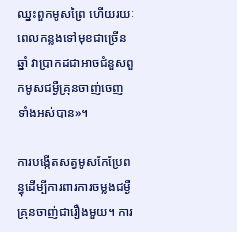ឈ្នះពួកមូសព្រៃ ហើយរយៈពេលកន្លងទៅមុខជាច្រើនឆ្នាំ វាប្រាកដជាអាចជំនួសពួកមូសជម្ងឺគ្រុនចាញ់ចេញទាំងអស់បាន»។

ការបង្កើតសត្វមូសកែប្រែពន្ធុដើម្បីការពារការចម្លងជម្ងឺគ្រុនចាញ់ជារឿងមួយ។ ការ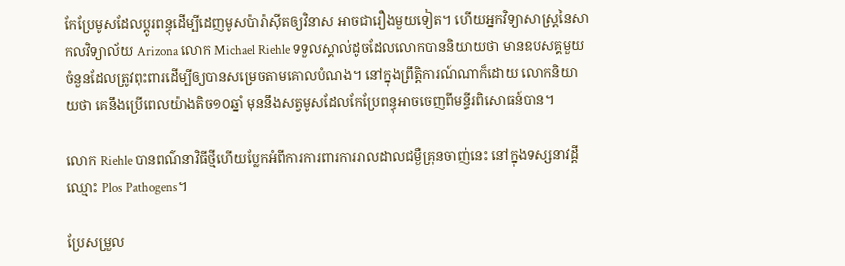កែប្រែមូសដែលប្តូរពន្ធុដើម្បីដេញមូសប៉ារ៉ាស៊ីតឲ្យវិនាស អាចជារឿងមួយទៀត។ ហើយអ្នកវិទ្យាសាស្ត្រនៃសាកលវិទ្យាល័យ Arizona លោក Michael Riehle ទទួលស្គាល់ដូចដែលលោកបាននិយាយថា មានឧបសគ្គមួយចំនួនដែលត្រូវពុះពារដើម្បីឲ្យបានសម្រេចតាមគោលបំណង។ នៅក្នុងព្រឹត្តិការណ៍ណាក៏ដោយ លោកនិយាយថា គេនឹងប្រើពេលយ៉ាងតិច១០ឆ្នាំ មុននឹងសត្វមូសដែលកែប្រែពន្ធុអាចចេញពីមន្ទីរពិសោធន៍បាន។

លោក Riehle បានពណ៌នាវិធីថ្មីហើយប្លែកអំពីការការពារការរាលដាលជម្ងឺគ្រុនចាញ់នេះ នៅក្នុងទស្សនាវដ្តីឈ្មោះ Plos Pathogens។

ប្រែសម្រួល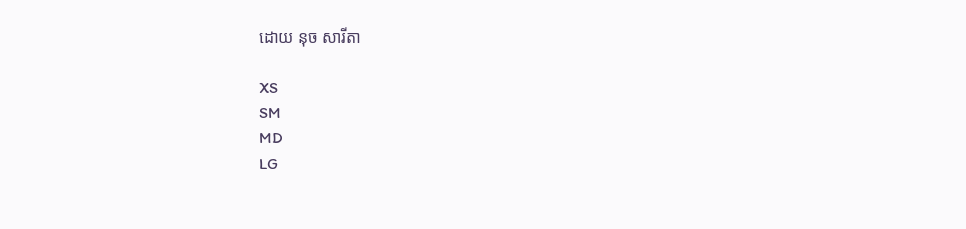ដោយ នុច សារីតា

XS
SM
MD
LG